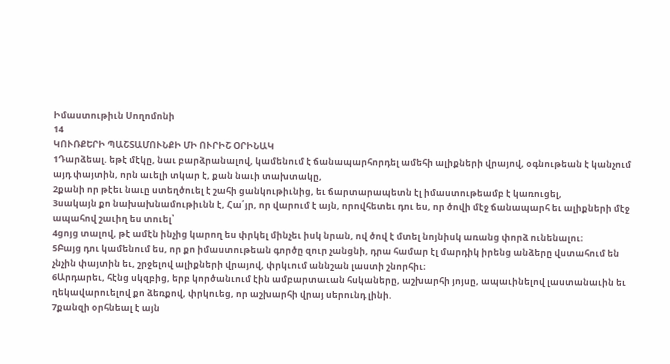Իմաստութիւն Սողոմոնի
14
ԿՈՒՌՔԵՐԻ ՊԱՇՏԱՄՈՒՆՔԻ ՄԻ ՈՒՐԻՇ ՕՐԻՆԱԿ
1Դարձեալ. եթէ մէկը, նաւ բարձրանալով, կամենում է ճանապարհորդել ամեհի ալիքների վրայով, օգնութեան է կանչում այդ փայտին, որն աւելի տկար է, քան նաւի տախտակը,
2քանի որ թէեւ նաւը ստեղծուել է շահի ցանկութիւնից, եւ ճարտարապետն էլ իմաստութեամբ է կառուցել,
3սակայն քո նախախնամութիւնն է, Հա՛յր, որ վարում է այն, որովհետեւ դու ես, որ ծովի մէջ ճանապարհ եւ ալիքների մէջ ապահով շաւիղ ես տուել՝
4ցոյց տալով, թէ ամէն ինչից կարող ես փրկել մինչեւ իսկ նրան, ով ծով է մտել նոյնիսկ առանց փորձ ունենալու։
5Բայց դու կամենում ես, որ քո իմաստութեան գործը զուր չանցնի, դրա համար էլ մարդիկ իրենց անձերը վստահում են չնչին փայտին եւ, շրջելով ալիքների վրայով, փրկւում աննշան լաստի շնորհիւ։
6Արդարեւ, հէնց սկզբից, երբ կործանւում էին ամբարտաւան հսկաները, աշխարհի յոյսը, ապաւինելով լաստանաւին եւ ղեկավարուելով քո ձեռքով, փրկուեց, որ աշխարհի վրայ սերունդ լինի.
7քանզի օրհնեալ է այն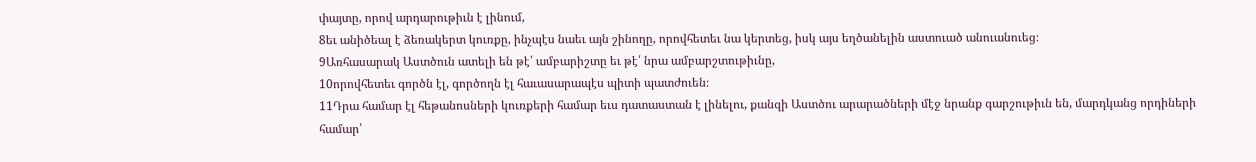փայտը, որով արդարութիւն է լինում,
8եւ անիծեալ է ձեռակերտ կուռքը, ինչպէս նաեւ այն շինողը, որովհետեւ նա կերտեց, իսկ այս եղծանելին աստուած անուանուեց։
9Առհասարակ Աստծուն ատելի են թէ՛ ամբարիշտը եւ թէ՛ նրա ամբարշտութիւնը,
10որովհետեւ գործն էլ, գործողն էլ հաւասարապէս պիտի պատժուեն։
11Դրա համար էլ հեթանոսների կուռքերի համար եւս դատաստան է լինելու, քանզի Աստծու արարածների մէջ նրանք գարշութիւն են, մարդկանց որդիների համար՝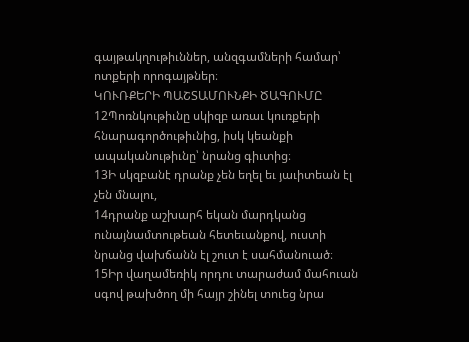գայթակղութիւններ, անզգամների համար՝ ոտքերի որոգայթներ։
ԿՈՒՌՔԵՐԻ ՊԱՇՏԱՄՈՒՆՔԻ ԾԱԳՈՒՄԸ
12Պոռնկութիւնը սկիզբ առաւ կուռքերի հնարագործութիւնից, իսկ կեանքի ապականութիւնը՝ նրանց գիւտից։
13Ի սկզբանէ դրանք չեն եղել եւ յաւիտեան էլ չեն մնալու,
14դրանք աշխարհ եկան մարդկանց ունայնամտութեան հետեւանքով, ուստի նրանց վախճանն էլ շուտ է սահմանուած։
15Իր վաղամեռիկ որդու տարաժամ մահուան սգով թախծող մի հայր շինել տուեց նրա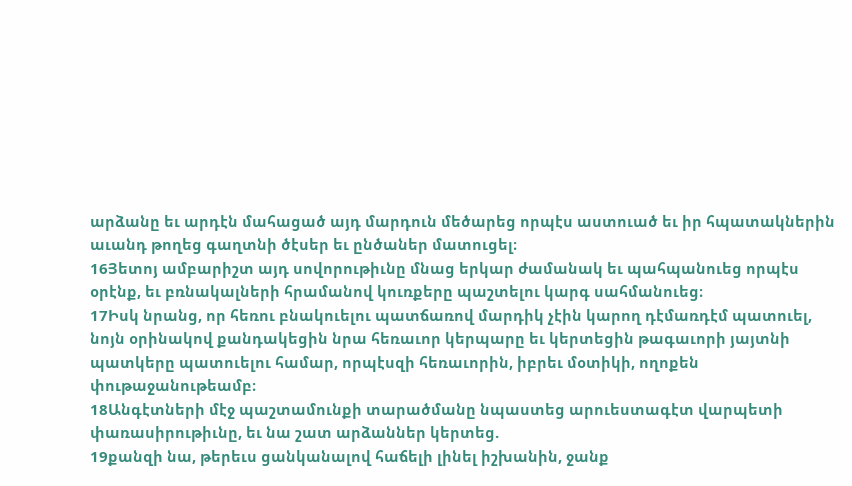արձանը եւ արդէն մահացած այդ մարդուն մեծարեց որպէս աստուած եւ իր հպատակներին աւանդ թողեց գաղտնի ծէսեր եւ ընծաներ մատուցել։
16Յետոյ ամբարիշտ այդ սովորութիւնը մնաց երկար ժամանակ եւ պահպանուեց որպէս օրէնք, եւ բռնակալների հրամանով կուռքերը պաշտելու կարգ սահմանուեց։
17Իսկ նրանց, որ հեռու բնակուելու պատճառով մարդիկ չէին կարող դէմառդէմ պատուել, նոյն օրինակով քանդակեցին նրա հեռաւոր կերպարը եւ կերտեցին թագաւորի յայտնի պատկերը պատուելու համար, որպէսզի հեռաւորին, իբրեւ մօտիկի, ողոքեն փութաջանութեամբ։
18Անգէտների մէջ պաշտամունքի տարածմանը նպաստեց արուեստագէտ վարպետի փառասիրութիւնը, եւ նա շատ արձաններ կերտեց.
19քանզի նա, թերեւս ցանկանալով հաճելի լինել իշխանին, ջանք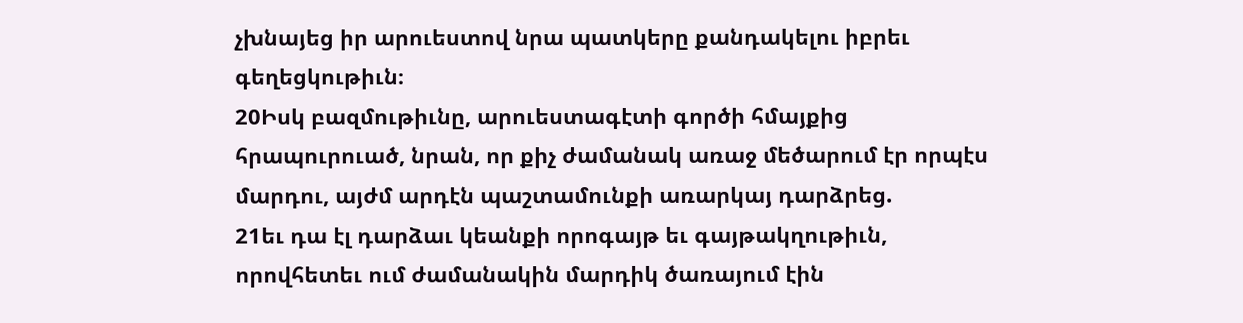չխնայեց իր արուեստով նրա պատկերը քանդակելու իբրեւ գեղեցկութիւն։
20Իսկ բազմութիւնը, արուեստագէտի գործի հմայքից հրապուրուած, նրան, որ քիչ ժամանակ առաջ մեծարում էր որպէս մարդու, այժմ արդէն պաշտամունքի առարկայ դարձրեց.
21եւ դա էլ դարձաւ կեանքի որոգայթ եւ գայթակղութիւն, որովհետեւ ում ժամանակին մարդիկ ծառայում էին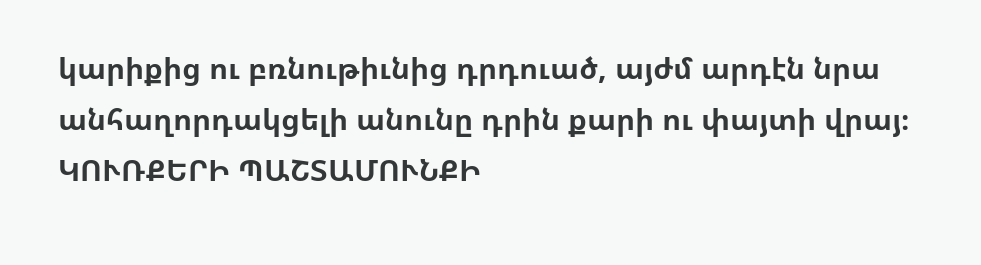կարիքից ու բռնութիւնից դրդուած, այժմ արդէն նրա անհաղորդակցելի անունը դրին քարի ու փայտի վրայ։
ԿՈՒՌՔԵՐԻ ՊԱՇՏԱՄՈՒՆՔԻ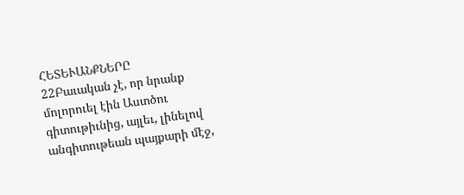ՀԵՏԵՒԱՆՔՆԵՐԸ
22Բաւական չէ, որ նրանք մոլորուել էին Աստծու գիտութիւնից, այլեւ, լինելով անգիտութեան պայքարի մէջ,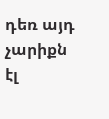դեռ այդ չարիքն էլ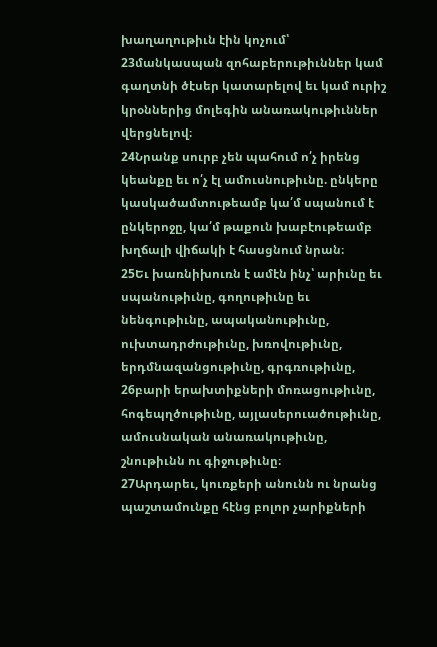խաղաղութիւն էին կոչում՝
23մանկասպան զոհաբերութիւններ կամ գաղտնի ծէսեր կատարելով եւ կամ ուրիշ կրօններից մոլեգին անառակութիւններ վերցնելով։
24Նրանք սուրբ չեն պահում ո՛չ իրենց կեանքը եւ ո՛չ էլ ամուսնութիւնը. ընկերը կասկածամտութեամբ կա՛մ սպանում է ընկերոջը, կա՛մ թաքուն խաբէութեամբ խղճալի վիճակի է հասցնում նրան։
25Եւ խառնիխուռն է ամէն ինչ՝ արիւնը եւ սպանութիւնը, գողութիւնը եւ նենգութիւնը, ապականութիւնը, ուխտադրժութիւնը, խռովութիւնը, երդմնազանցութիւնը, գրգռութիւնը,
26բարի երախտիքների մոռացութիւնը, հոգեպղծութիւնը, այլասերուածութիւնը, ամուսնական անառակութիւնը, շնութիւնն ու գիջութիւնը։
27Արդարեւ, կուռքերի անունն ու նրանց պաշտամունքը հէնց բոլոր չարիքների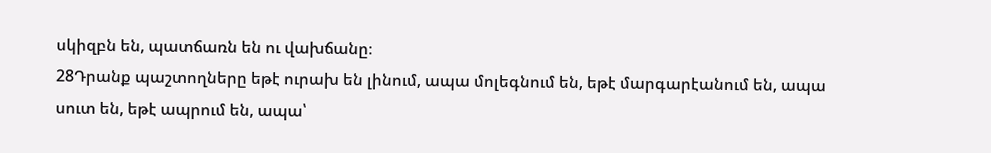սկիզբն են, պատճառն են ու վախճանը։
28Դրանք պաշտողները եթէ ուրախ են լինում, ապա մոլեգնում են, եթէ մարգարէանում են, ապա սուտ են, եթէ ապրում են, ապա՝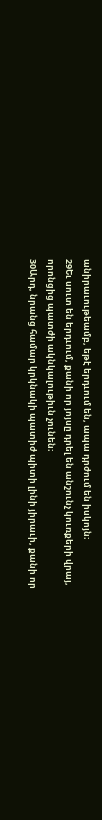անիրաւութեամբ, եթէ երդւում են, ապա դրժում են իսկոյն։
29Եւ սուտ են երդւում, քանի որ յոյսը դրել են անշունչ կուռքերի վրայ, որոնցից պատժի ակնկալութիւն չունեն։
30Արդ, նրանց համար կրկնակի պատիժ պիտի լինի յիրաւի, քանի որ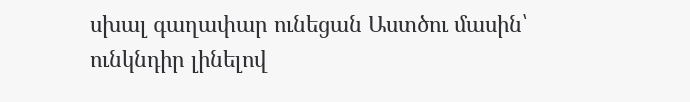սխալ գաղափար ունեցան Աստծու մասին՝ ունկնդիր լինելով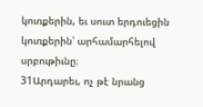կուռքերին, եւ սուտ երդուեցին կուռքերին՝ արհամարհելով սրբութիւնը։
31Արդարեւ, ոչ թէ նրանց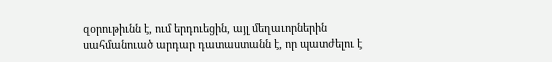զօրութիւնն է, ում երդուեցին, այլ մեղաւորներին սահմանուած արդար դատաստանն է, որ պատժելու է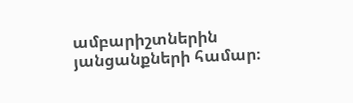ամբարիշտներին յանցանքների համար։